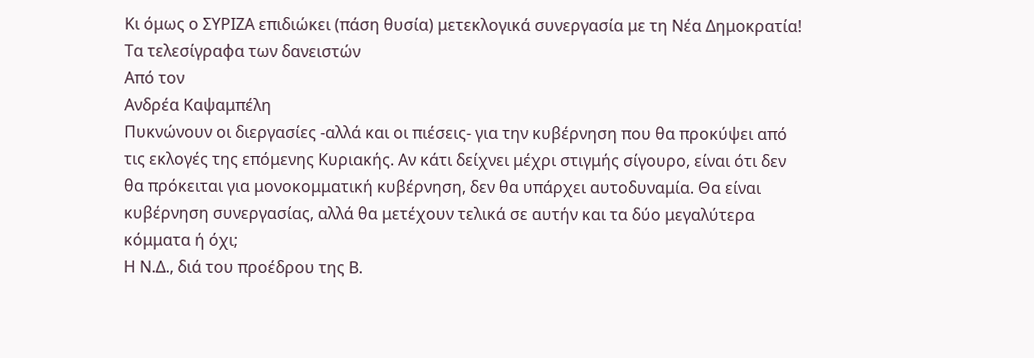Κι όμως ο ΣΥΡΙΖΑ επιδιώκει (πάση θυσία) μετεκλογικά συνεργασία με τη Νέα Δημοκρατία! Τα τελεσίγραφα των δανειστών
Από τον
Ανδρέα Καψαμπέλη
Πυκνώνουν οι διεργασίες -αλλά και οι πιέσεις- για την κυβέρνηση που θα προκύψει από τις εκλογές της επόμενης Κυριακής. Αν κάτι δείχνει μέχρι στιγμής σίγουρο, είναι ότι δεν θα πρόκειται για μονοκομματική κυβέρνηση, δεν θα υπάρχει αυτοδυναμία. Θα είναι κυβέρνηση συνεργασίας, αλλά θα μετέχουν τελικά σε αυτήν και τα δύο μεγαλύτερα κόμματα ή όχι;
Η Ν.Δ., διά του προέδρου της Β.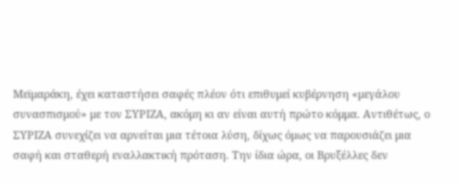Μεϊμαράκη, έχει καταστήσει σαφές πλέον ότι επιθυμεί κυβέρνηση «μεγάλου συνασπισμού» με τον ΣΥΡΙΖΑ, ακόμη κι αν είναι αυτή πρώτο κόμμα. Αντιθέτως, ο ΣΥΡΙΖΑ συνεχίζει να αρνείται μια τέτοια λύση, δίχως όμως να παρουσιάζει μια σαφή και σταθερή εναλλακτική πρόταση. Την ίδια ώρα, οι Βρυξέλλες δεν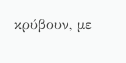κρύβουν, με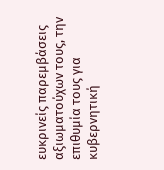ευκρινείς παρεμβάσεις αξιωματούχων τους, την επιθυμία τους για κυβερνητική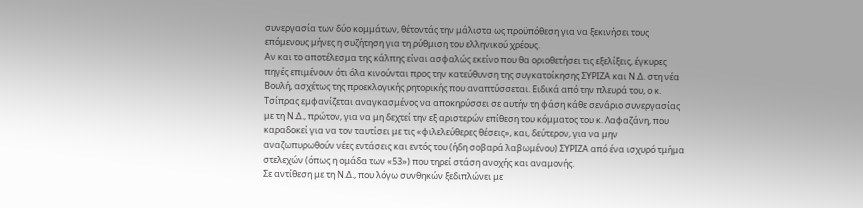συνεργασία των δύο κομμάτων, θέτοντάς την μάλιστα ως προϋπόθεση για να ξεκινήσει τους επόμενους μήνες η συζήτηση για τη ρύθμιση του ελληνικού χρέους.
Αν και το αποτέλεσμα της κάλπης είναι ασφαλώς εκείνο που θα οριοθετήσει τις εξελίξεις, έγκυρες πηγές επιμένουν ότι όλα κινούνται προς την κατεύθυνση της συγκατοίκησης ΣΥΡΙΖΑ και Ν.Δ. στη νέα Βουλή, ασχέτως της προεκλογικής ρητορικής που αναπτύσσεται. Ειδικά από την πλευρά του, ο κ. Τσίπρας εμφανίζεται αναγκασμένος να αποκηρύσσει σε αυτήν τη φάση κάθε σενάριο συνεργασίας με τη Ν.Δ., πρώτον, για να μη δεχτεί την εξ αριστερών επίθεση του κόμματος του κ. Λαφαζάνη, που καραδοκεί για να τον ταυτίσει με τις «φιλελεύθερες θέσεις», και, δεύτερον, για να μην αναζωπυρωθούν νέες εντάσεις και εντός του (ήδη σοβαρά λαβωμένου) ΣΥΡΙΖΑ από ένα ισχυρό τμήμα στελεχών (όπως η ομάδα των «53») που τηρεί στάση ανοχής και αναμονής.
Σε αντίθεση με τη Ν.Δ., που λόγω συνθηκών ξεδιπλώνει με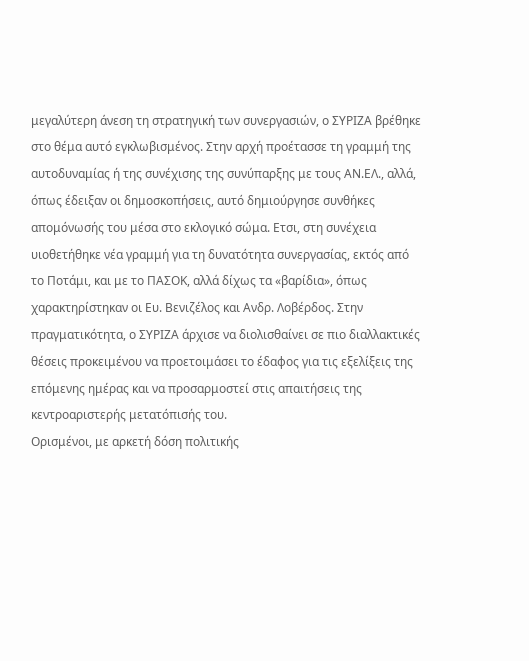μεγαλύτερη άνεση τη στρατηγική των συνεργασιών, ο ΣΥΡΙΖΑ βρέθηκε στο θέμα αυτό εγκλωβισμένος. Στην αρχή προέτασσε τη γραμμή της αυτοδυναμίας ή της συνέχισης της συνύπαρξης με τους ΑΝ.ΕΛ., αλλά, όπως έδειξαν οι δημοσκοπήσεις, αυτό δημιούργησε συνθήκες απομόνωσής του μέσα στο εκλογικό σώμα. Ετσι, στη συνέχεια υιοθετήθηκε νέα γραμμή για τη δυνατότητα συνεργασίας, εκτός από το Ποτάμι, και με το ΠΑΣΟΚ, αλλά δίχως τα «βαρίδια», όπως χαρακτηρίστηκαν οι Ευ. Βενιζέλος και Ανδρ. Λοβέρδος. Στην πραγματικότητα, ο ΣΥΡΙΖΑ άρχισε να διολισθαίνει σε πιο διαλλακτικές θέσεις προκειμένου να προετοιμάσει το έδαφος για τις εξελίξεις της επόμενης ημέρας και να προσαρμοστεί στις απαιτήσεις της κεντροαριστερής μετατόπισής του.
Ορισμένοι, με αρκετή δόση πολιτικής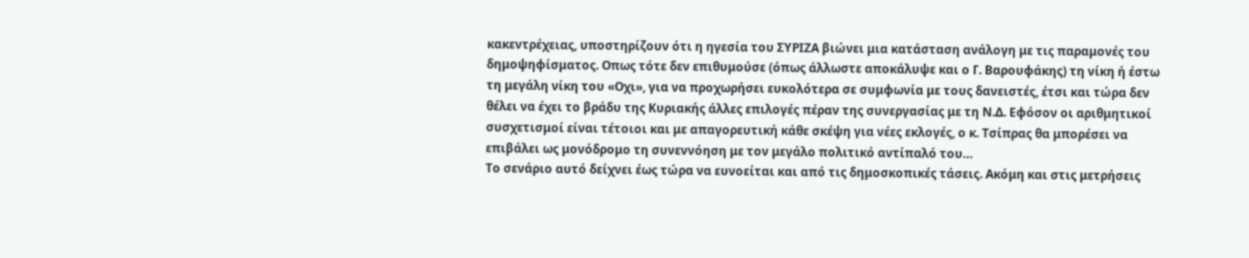κακεντρέχειας, υποστηρίζουν ότι η ηγεσία του ΣΥΡΙΖΑ βιώνει μια κατάσταση ανάλογη με τις παραμονές του δημοψηφίσματος. Οπως τότε δεν επιθυμούσε (όπως άλλωστε αποκάλυψε και ο Γ. Βαρουφάκης) τη νίκη ή έστω τη μεγάλη νίκη του «Οχι», για να προχωρήσει ευκολότερα σε συμφωνία με τους δανειστές, έτσι και τώρα δεν θέλει να έχει το βράδυ της Κυριακής άλλες επιλογές πέραν της συνεργασίας με τη Ν.Δ. Εφόσον οι αριθμητικοί συσχετισμοί είναι τέτοιοι και με απαγορευτική κάθε σκέψη για νέες εκλογές, ο κ. Τσίπρας θα μπορέσει να επιβάλει ως μονόδρομο τη συνεννόηση με τον μεγάλο πολιτικό αντίπαλό του…
Το σενάριο αυτό δείχνει έως τώρα να ευνοείται και από τις δημοσκοπικές τάσεις. Ακόμη και στις μετρήσεις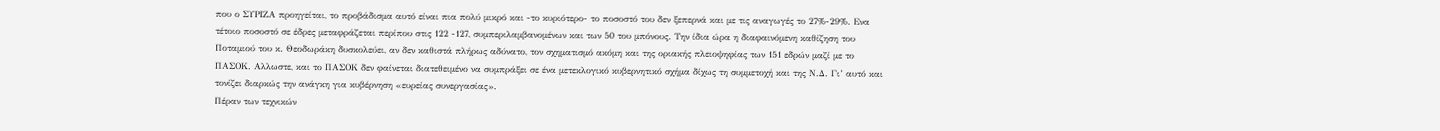που ο ΣΥΡΙΖΑ προηγείται, το προβάδισμα αυτό είναι πια πολύ μικρό και -το κυριότερο- το ποσοστό του δεν ξεπερνά και με τις αναγωγές το 27%-29%. Ενα τέτοιο ποσοστό σε έδρες μεταφράζεται περίπου στις 122 -127, συμπεριλαμβανομένων και των 50 του μπόνους. Την ίδια ώρα η διαφαινόμενη καθίζηση του Ποταμιού του κ. Θεοδωράκη δυσκολεύει, αν δεν καθιστά πλήρως αδύνατο, τον σχηματισμό ακόμη και της οριακής πλειοψηφίας των 151 εδρών μαζί με το ΠΑΣΟΚ. Αλλωστε, και το ΠΑΣΟΚ δεν φαίνεται διατεθειμένο να συμπράξει σε ένα μετεκλογικό κυβερνητικό σχήμα δίχως τη συμμετοχή και της Ν.Δ. Γι’ αυτό και τονίζει διαρκώς την ανάγκη για κυβέρνηση «ευρείας συνεργασίας».
Πέραν των τεχνικών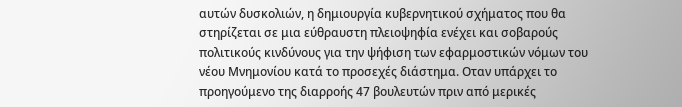αυτών δυσκολιών, η δημιουργία κυβερνητικού σχήματος που θα στηρίζεται σε μια εύθραυστη πλειοψηφία ενέχει και σοβαρούς πολιτικούς κινδύνους για την ψήφιση των εφαρμοστικών νόμων του νέου Μνημονίου κατά το προσεχές διάστημα. Οταν υπάρχει το προηγούμενο της διαρροής 47 βουλευτών πριν από μερικές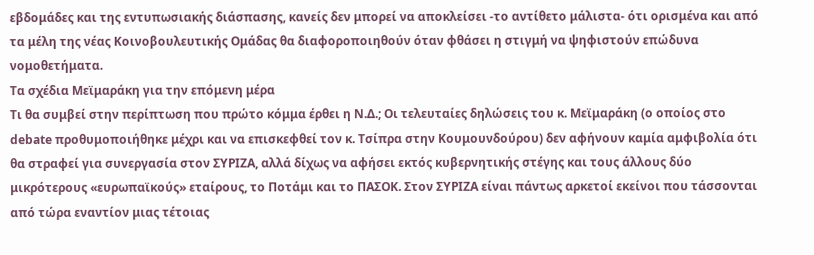εβδομάδες και της εντυπωσιακής διάσπασης, κανείς δεν μπορεί να αποκλείσει -το αντίθετο μάλιστα- ότι ορισμένα και από τα μέλη της νέας Κοινοβουλευτικής Ομάδας θα διαφοροποιηθούν όταν φθάσει η στιγμή να ψηφιστούν επώδυνα νομοθετήματα.
Τα σχέδια Μεϊμαράκη για την επόμενη μέρα
Τι θα συμβεί στην περίπτωση που πρώτο κόμμα έρθει η Ν.Δ.; Οι τελευταίες δηλώσεις του κ. Μεϊμαράκη (ο οποίος στο debate προθυμοποιήθηκε μέχρι και να επισκεφθεί τον κ. Τσίπρα στην Κουμουνδούρου) δεν αφήνουν καμία αμφιβολία ότι θα στραφεί για συνεργασία στον ΣΥΡΙΖΑ, αλλά δίχως να αφήσει εκτός κυβερνητικής στέγης και τους άλλους δύο μικρότερους «ευρωπαϊκούς» εταίρους, το Ποτάμι και το ΠΑΣΟΚ. Στον ΣΥΡΙΖΑ είναι πάντως αρκετοί εκείνοι που τάσσονται από τώρα εναντίον μιας τέτοιας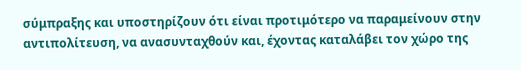σύμπραξης και υποστηρίζουν ότι είναι προτιμότερο να παραμείνουν στην αντιπολίτευση, να ανασυνταχθούν και, έχοντας καταλάβει τον χώρο της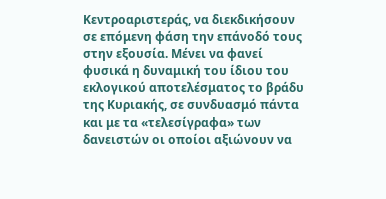Κεντροαριστεράς, να διεκδικήσουν σε επόμενη φάση την επάνοδό τους στην εξουσία. Μένει να φανεί φυσικά η δυναμική του ίδιου του εκλογικού αποτελέσματος το βράδυ της Κυριακής, σε συνδυασμό πάντα και με τα «τελεσίγραφα» των δανειστών οι οποίοι αξιώνουν να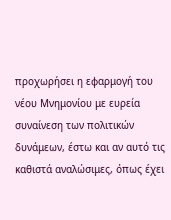προχωρήσει η εφαρμογή του νέου Μνημονίου με ευρεία συναίνεση των πολιτικών δυνάμεων, έστω και αν αυτό τις καθιστά αναλώσιμες, όπως έχει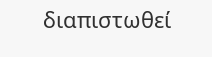διαπιστωθεί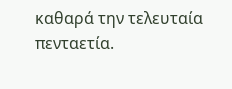καθαρά την τελευταία πενταετία.